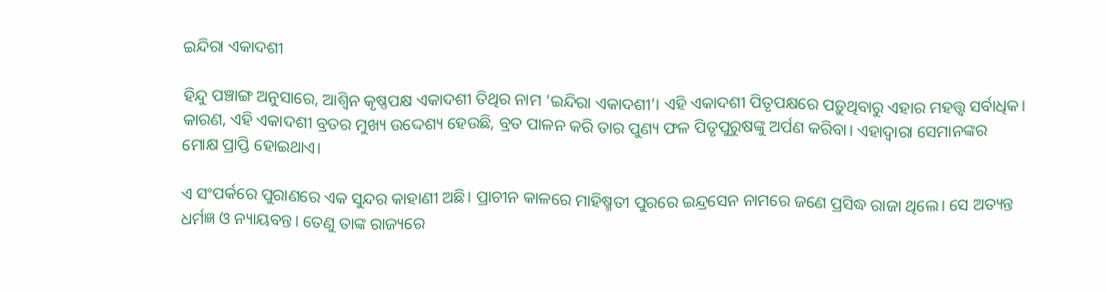ଇନ୍ଦିରା ଏକାଦଶୀ

ହିନ୍ଦୁ ପଞ୍ଚାଙ୍ଗ ଅନୁସାରେ, ଆଶ୍ୱିନ କୃଷ୍ଣପକ୍ଷ ଏକାଦଶୀ ତିଥିର ନାମ ‘ଇନ୍ଦିରା ଏକାଦଶୀ’। ଏହି ଏକାଦଶୀ ପିତୃପକ୍ଷରେ ପଡ଼ୁଥିବାରୁ ଏହାର ମହତ୍ତ୍ୱ ସର୍ବାଧିକ। କାରଣ, ଏହି ଏକାଦଶୀ ବ୍ରତର ମୁଖ୍ୟ ଉଦ୍ଦେଶ୍ୟ ହେଉଛି, ବ୍ରତ ପାଳନ କରି ତାର ପୁଣ୍ୟ ଫଳ ପିତୃପୁରୁଷଙ୍କୁ ଅର୍ପଣ କରିବା। ଏହାଦ୍ବାରା ସେମାନଙ୍କର ମୋକ୍ଷ ପ୍ରାପ୍ତି ହୋଇଥାଏ।

ଏ ସଂପର୍କରେ ପୁରାଣରେ ଏକ ସୁନ୍ଦର କାହାଣୀ ଅଛି। ପ୍ରାଚୀନ କାଳରେ ମାହିଷ୍ମତୀ ପୁରରେ ଇନ୍ଦ୍ରସେନ ନାମରେ ଜଣେ ପ୍ରସିଦ୍ଧ ରାଜା ଥିଲେ। ସେ ଅତ୍ୟନ୍ତ ଧର୍ମଜ୍ଞ ଓ ନ୍ୟାୟବନ୍ତ। ତେଣୁ ତାଙ୍କ ରାଜ୍ୟରେ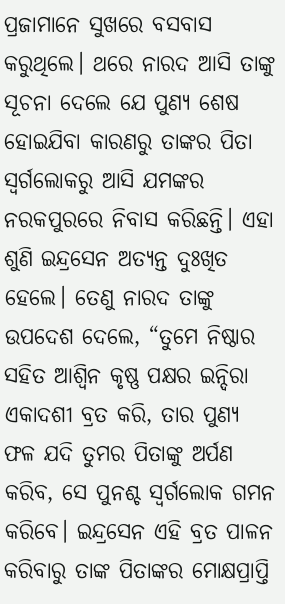ପ୍ରଜାମାନେ ସୁଖରେ ବସବାସ କରୁଥିଲେ। ଥରେ ନାରଦ ଆସି ତାଙ୍କୁ ସୂଚନା ଦେଲେ ଯେ ପୁଣ୍ୟ ଶେଷ ହୋଇଯିବା କାରଣରୁ ତାଙ୍କର ପିତା ସ୍ୱର୍ଗଲୋକରୁ ଆସି ଯମଙ୍କର ନରକପୁରରେ ନିବାସ କରିଛନ୍ତି। ଏହା ଶୁଣି ଇନ୍ଦ୍ରସେନ ଅତ୍ୟନ୍ତ ଦୁଃଖିତ ହେଲେ। ତେଣୁ ନାରଦ ତାଙ୍କୁ ଉପଦେଶ ଦେଲେ, “ତୁମେ ନିଷ୍ଠାର ସହିତ ଆଶ୍ୱିନ କୃଷ୍ଣ ପକ୍ଷର ଇନ୍ଦିରା ଏକାଦଶୀ ବ୍ରତ କରି, ତାର ପୁଣ୍ୟ ଫଳ ଯଦି ତୁମର ପିତାଙ୍କୁ ଅର୍ପଣ କରିବ, ସେ ପୁନଶ୍ଚ ସ୍ୱର୍ଗଲୋକ ଗମନ କରିବେ। ଇନ୍ଦ୍ରସେନ ଏହି ବ୍ରତ ପାଳନ କରିବାରୁ ତାଙ୍କ ପିତାଙ୍କର ମୋକ୍ଷପ୍ରାପ୍ତି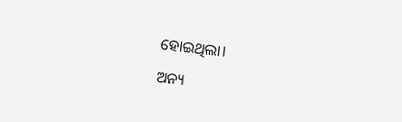ହୋଇଥିଲା।

ଅନ୍ୟ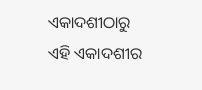ଏକାଦଶୀଠାରୁ ଏହି ଏକାଦଶୀର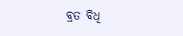ବ୍ରତ ବିଧି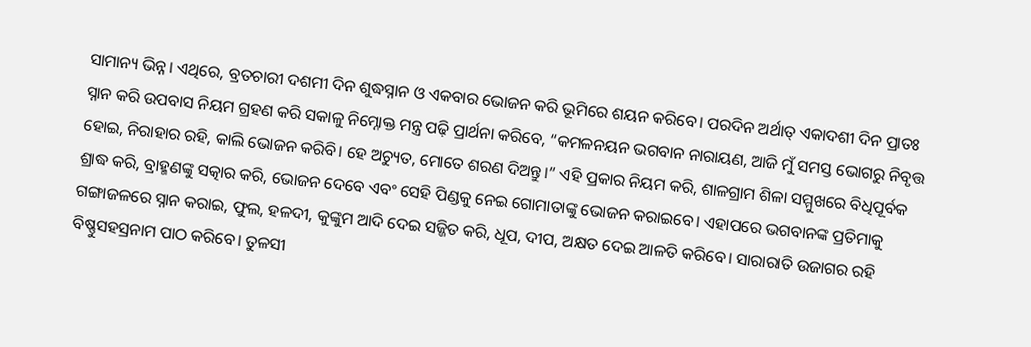ସାମାନ୍ୟ ଭିନ୍ନ। ଏଥିରେ, ବ୍ରତଚାରୀ ଦଶମୀ ଦିନ ଶୁଦ୍ଧସ୍ନାନ ଓ ଏକବାର ଭୋଜନ କରି ଭୂମିରେ ଶୟନ କରିବେ। ପରଦିନ ଅର୍ଥାତ୍ ଏକାଦଶୀ ଦିନ ପ୍ରାତଃ ସ୍ନାନ କରି ଉପବାସ ନିୟମ ଗ୍ରହଣ କରି ସକାଳୁ ନିମ୍ନୋକ୍ତ ମନ୍ତ୍ର ପଢ଼ି ପ୍ରାର୍ଥନା କରିବେ, “କମଳନୟନ ଭଗବାନ ନାରାୟଣ, ଆଜି ମୁଁ ସମସ୍ତ ଭୋଗରୁ ନିବୃତ୍ତ ହୋଇ, ନିରାହାର ରହି, କାଲି ଭୋଜନ କରିବି। ହେ ଅଚ୍ୟୁତ, ମୋତେ ଶରଣ ଦିଅନ୍ତୁ।” ଏହି ପ୍ରକାର ନିୟମ କରି, ଶାଳଗ୍ରାମ ଶିଳା ସମ୍ମୁଖରେ ବିଧିପୂର୍ବକ ଶ୍ରାଦ୍ଧ କରି, ବ୍ରାହ୍ମଣଙ୍କୁ ସତ୍କାର କରି, ଭୋଜନ ଦେବେ ଏବଂ ସେହି ପିଣ୍ଡକୁ ନେଇ ଗୋମାତାଙ୍କୁ ଭୋଜନ କରାଇବେ। ଏହାପରେ ଭଗବାନଙ୍କ ପ୍ରତିମାକୁ ଗଙ୍ଗାଜଳରେ ସ୍ନାନ କରାଇ, ଫୁଲ, ହଳଦୀ, କୁଙ୍କୁମ ଆଦି ଦେଇ ସଜ୍ଜିତ କରି, ଧୂପ, ଦୀପ, ଅକ୍ଷତ ଦେଇ ଆଳତି କରିବେ। ସାରାରାତି ଉଜାଗର ରହି ବିଷ୍ଣୁସହସ୍ରନାମ ପାଠ କରିବେ। ତୁଳସୀ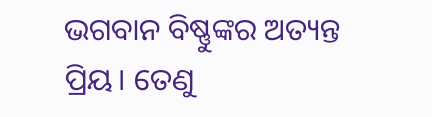ଭଗବାନ ବିଷ୍ଣୁଙ୍କର ଅତ୍ୟନ୍ତ ପ୍ରିୟ। ତେଣୁ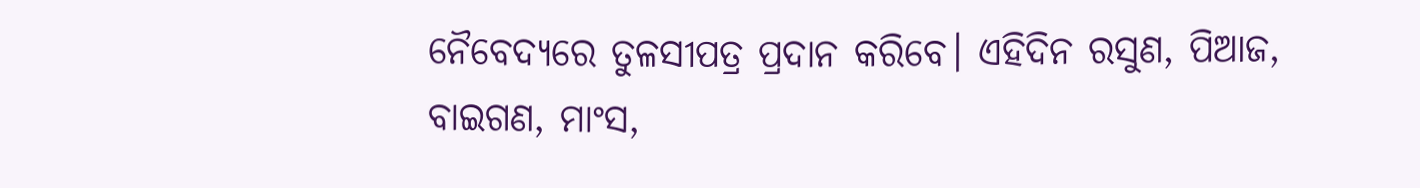ନୈବେଦ୍ୟରେ ତୁଳସୀପତ୍ର ପ୍ରଦାନ କରିବେ। ଏହିଦିନ ରସୁଣ, ପିଆଜ, ବାଇଗଣ, ମାଂସ,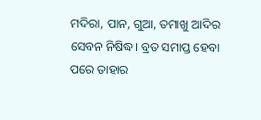ମଦିରା, ପାନ, ଗୁଆ, ତମାଖୁ ଆଦିର ସେବନ ନିଷିଦ୍ଧ। ବ୍ରତ ସମାପ୍ତ ହେବା ପରେ ତାହାର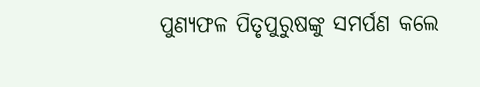ପୁଣ୍ୟଫଳ ପିତୃପୁରୁଷଙ୍କୁ ସମର୍ପଣ କଲେ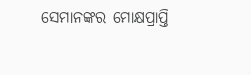ସେମାନଙ୍କର ମୋକ୍ଷପ୍ରାପ୍ତି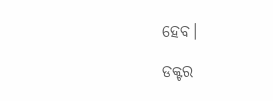ହେବ।

ଡକ୍ଟର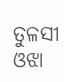ତୁଳସୀ ଓଝା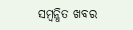ସମ୍ବନ୍ଧିତ ଖବର